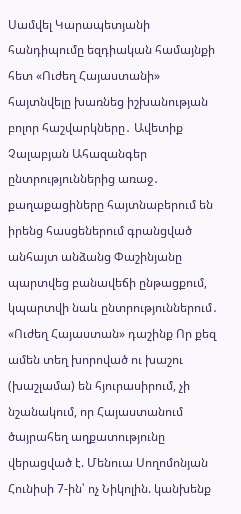Սամվել Կարապետյանի հանդիպումը եզդիական համայնքի հետ «Ուժեղ Հայաստանի» հայտնվելը խառնեց իշխանության բոլոր հաշվարկները․ Ավետիք Չալաբյան Ահազանգեր ընտրություններից առաջ․ քաղաքացիները հայտնաբերում են իրենց հասցեներում գրանցված անհայտ անձանց Փաշինյանը պարտվեց բանավեճի ընթացքում, կպարտվի նաև ընտրություններում․ «Ուժեղ Հայաստան» դաշինք Որ քեզ ամեն տեղ խորոված ու խաշու (խաշլամա) են հյուրասիրում, չի նշանակում, որ Հայաստանում ծայրահեղ աղքատությունը վերացված է. Մենուա Սողոմոնյան Հունիսի 7-ին՝ ոչ Նիկոլին. կանխենք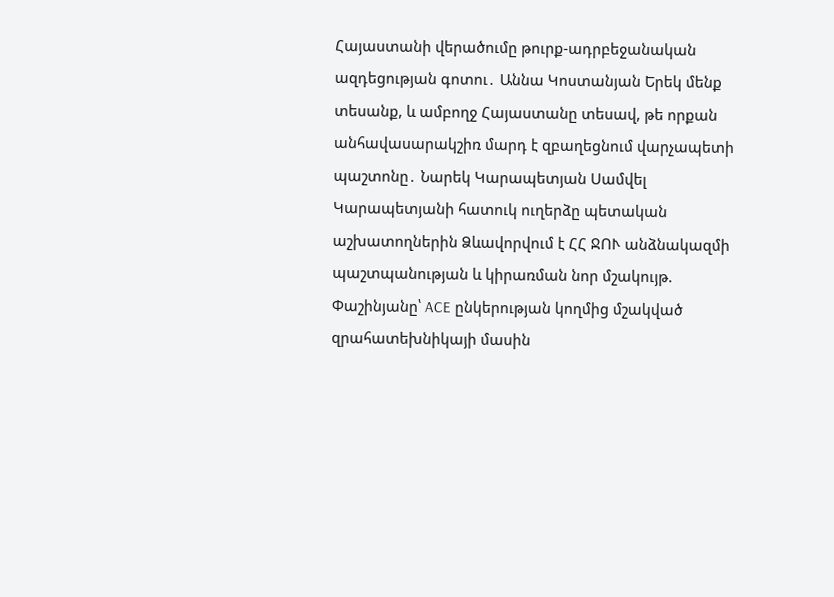Հայաստանի վերածումը թուրք-ադրբեջանական ազդեցության գոտու․ Աննա Կոստանյան Երեկ մենք տեսանք, և ամբողջ Հայաստանը տեսավ, թե որքան անհավասարակշիռ մարդ է զբաղեցնում վարչապետի պաշտոնը․ Նարեկ Կարապետյան Սամվել Կարապետյանի հատուկ ուղերձը պետական աշխատողներին Ձևավորվում է ՀՀ ՋՈՒ անձնակազմի պաշտպանության և կիրառման նոր մշակույթ. Փաշինյանը՝ ACE ընկերության կողմից մշակված զրահատեխնիկայի մասին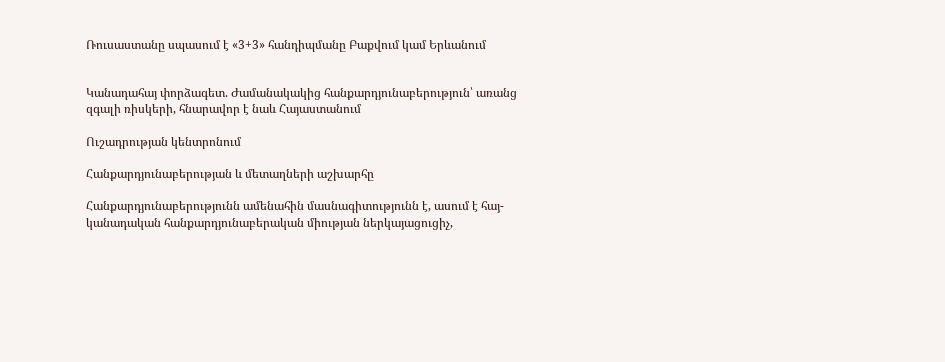Ռուսաստանը սպասում է «3+3» հանդիպմանը Բաքվում կամ Երևանում


Կանադահայ փորձագետ. Ժամանակակից հանքարդյունաբերություն՝ առանց զգալի ռիսկերի, հնարավոր է նաև Հայաստանում

Ուշադրության կենտրոնում

Հանքարդյունաբերության և մետաղների աշխարհը

Հանքարդյունաբերությունն ամենահին մասնագիտությունն է, ասում է հայ-կանադական հանքարդյունաբերական միության ներկայացուցիչ,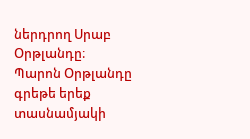ներդրող Սրաբ Օրթլանդը։ Պարոն Օրթլանդը գրեթե երեք տասնամյակի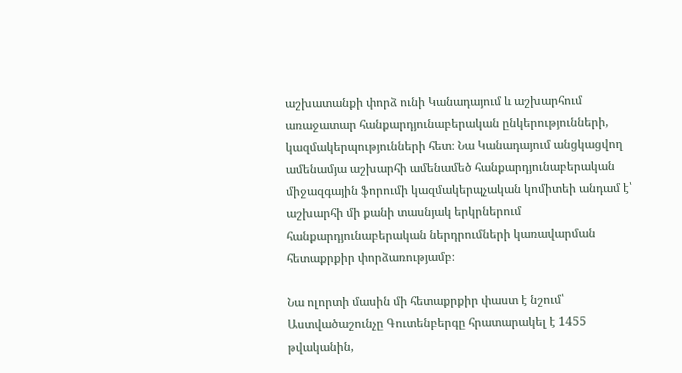աշխատանքի փորձ ունի Կանադայում և աշխարհում առաջատար հանքարդյունաբերական ընկերությունների, կազմակերպությունների հետ։ Նա Կանադայում անցկացվող ամենամյա աշխարհի ամենամեծ հանքարդյունաբերական միջազգային ֆորումի կազմակերպչական կոմիտեի անդամ է՝ աշխարհի մի քանի տասնյակ երկրներում հանքարդյունաբերական ներդրումների կառավարման հետաքրքիր փորձառությամբ։

Նա ոլորտի մասին մի հետաքրքիր փաստ է նշում՝ Աստվածաշունչը Գուտենբերգը հրատարակել է 1455 թվականին,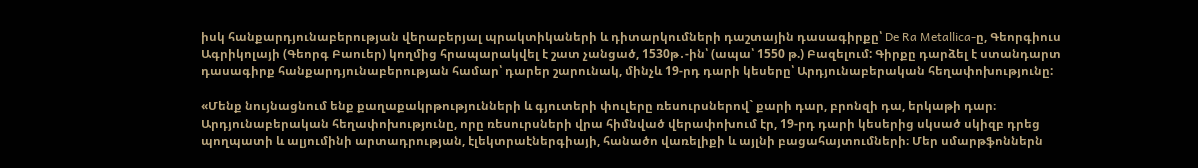իսկ հանքարդյունաբերության վերաբերյալ պրակտիկաների և դիտարկումների դաշտային դասագիրքը՝ De Ra Metallica-ը, Գեորգիուս Ագրիկոլայի (Գեորգ Բաուեր) կողմից հրապարակվել է շատ չանցած, 1530թ․-ին՝ (ապա՝ 1550 թ.) Բազելում: Գիրքը դարձել է ստանդարտ դասագիրք հանքարդյունաբերության համար՝ դարեր շարունակ, մինչև 19-րդ դարի կեսերը՝ Արդյունաբերական հեղափոխությունը:

«Մենք նույնացնում ենք քաղաքակրթությունների և գյուտերի փուլերը ռեսուրսներով` քարի դար, բրոնզի դա, երկաթի դար։  Արդյունաբերական հեղափոխությունը, որը ռեսուրսների վրա հիմնված վերափոխում էր, 19-րդ դարի կեսերից սկսած սկիզբ դրեց պողպատի և ալյումինի արտադրության, էլեկտրաէներգիայի, հանածո վառելիքի և այլնի բացահայտումների։ Մեր սմարթֆոններն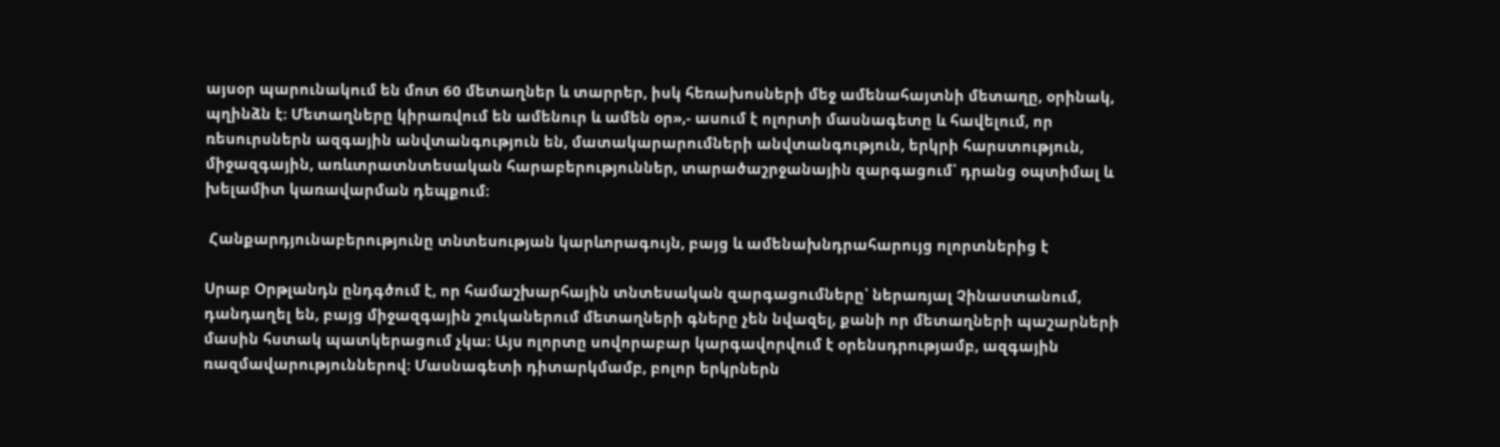այսօր պարունակում են մոտ 60 մետաղներ և տարրեր, իսկ հեռախոսների մեջ ամենահայտնի մետաղը, օրինակ, պղինձն է։ Մետաղները կիրառվում են ամենուր և ամեն օր»,- ասում է ոլորտի մասնագետը և հավելում, որ ռեսուրսներն ազգային անվտանգություն են, մատակարարումների անվտանգություն, երկրի հարստություն, միջազգային, առևտրատնտեսական հարաբերություններ, տարածաշրջանային զարգացում՝ դրանց օպտիմալ և խելամիտ կառավարման դեպքում։

 Հանքարդյունաբերությունը տնտեսության կարևորագույն, բայց և ամենախնդրահարույց ոլորտներից է

Սրաբ Օրթլանդն ընդգծում է, որ համաշխարհային տնտեսական զարգացումները՝ ներառյալ Չինաստանում, դանդաղել են, բայց միջազգային շուկաներում մետաղների գները չեն նվազել, քանի որ մետաղների պաշարների մասին հստակ պատկերացում չկա։ Այս ոլորտը սովորաբար կարգավորվում է օրենսդրությամբ, ազգային ռազմավարություններով։ Մասնագետի դիտարկմամբ, բոլոր երկրներն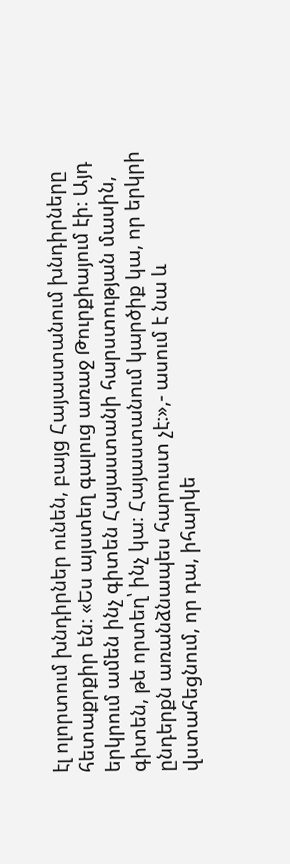էլ ոլորտում խնդիրներ ունեն, բայց Հայաստանում խնդիրները հետաքրքիր են։ «Ես այստեղ գալուց առաջ Թուրքիայում էի։ Այդ երկրում ամեն ինչ գիտեն Հայաստանի հարստության մասին, գիտեն, թե որտեղ՝ ինչ կա։ Հայաստանում կարծիք կա, որ երկրի ընդերքն առանձնապես հարուստ չէ։»,- ասում է նա և վստահեցնում, որ դա, իհարկե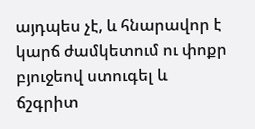այդպես չէ, և հնարավոր է կարճ ժամկետում ու փոքր բյուջեով ստուգել և ճշգրիտ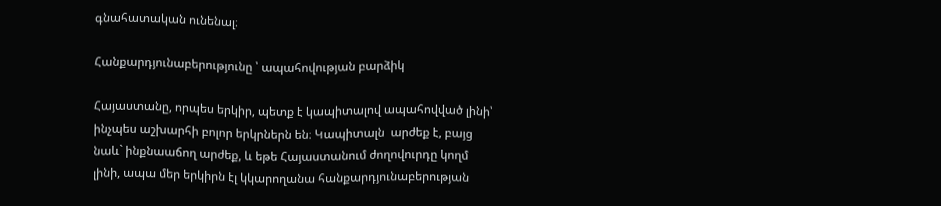գնահատական ունենալ։

Հանքարդյունաբերությունը ՝ ապահովության բարձիկ

Հայաստանը, որպես երկիր, պետք է կապիտալով ապահովված լինի՝ ինչպես աշխարհի բոլոր երկրներն են։ Կապիտալն  արժեք է, բայց նաև` ինքնաաճող արժեք, և եթե Հայաստանում ժողովուրդը կողմ լինի, ապա մեր երկիրն էլ կկարողանա հանքարդյունաբերության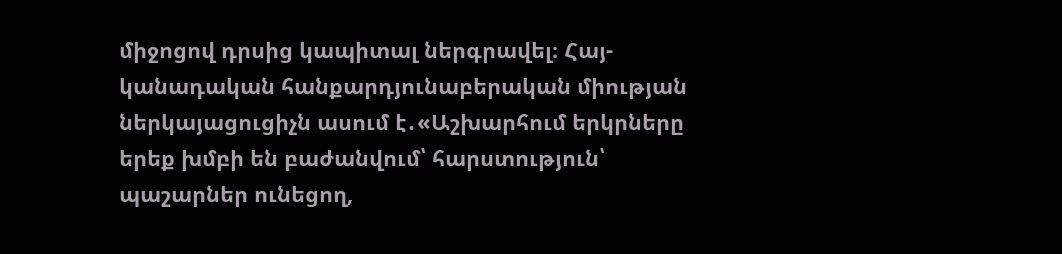միջոցով դրսից կապիտալ ներգրավել։ Հայ-կանադական հանքարդյունաբերական միության ներկայացուցիչն ասում է․«Աշխարհում երկրները երեք խմբի են բաժանվում՝ հարստություն՝ պաշարներ ունեցող,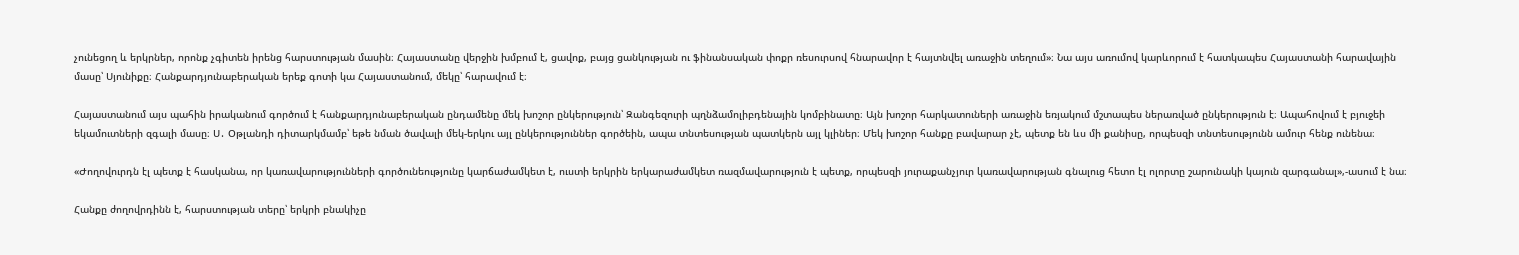չունեցող և երկրներ, որոնք չգիտեն իրենց հարստության մասին։ Հայաստանը վերջին խմբում է, ցավոք, բայց ցանկության ու ֆինանսական փոքր ռեսուրսով հնարավոր է հայտնվել առաջին տեղում»։ Նա այս առումով կարևորում է հատկապես Հայաստանի հարավային մասը՝ Սյունիքը։ Հանքարդյունաբերական երեք գոտի կա Հայաստանում, մեկը՝ հարավում է։

Հայաստանում այս պահին իրականում գործում է հանքարդյունաբերական ընդամենը մեկ խոշոր ընկերություն՝ Զանգեզուրի պղնձամոլիբդենային կոմբինատը։ Այն խոշոր հարկատուների առաջին եռյակում մշտապես ներառված ընկերություն է։ Ապահովում է բյուջեի եկամուտների զգալի մասը։ Ս․ Օթլանդի դիտարկմամբ՝ եթե նման ծավալի մեկ-երկու այլ ընկերություններ գործեին, ապա տնտեսության պատկերն այլ կլիներ։ Մեկ խոշոր հանքը բավարար չէ, պետք են ևս մի քանիսը, որպեսզի տնտեսությունն ամուր հենք ունենա։

«Ժողովուրդն էլ պետք է հասկանա, որ կառավարությունների գործունեությունը կարճաժամկետ է, ուստի երկրին երկարաժամկետ ռազմավարություն է պետք, որպեսզի յուրաքանչյուր կառավարության գնալուց հետո էլ ոլորտը շարունակի կայուն զարգանալ»,-ասում է նա։

Հանքը ժողովրդինն է, հարստության տերը՝ երկրի բնակիչը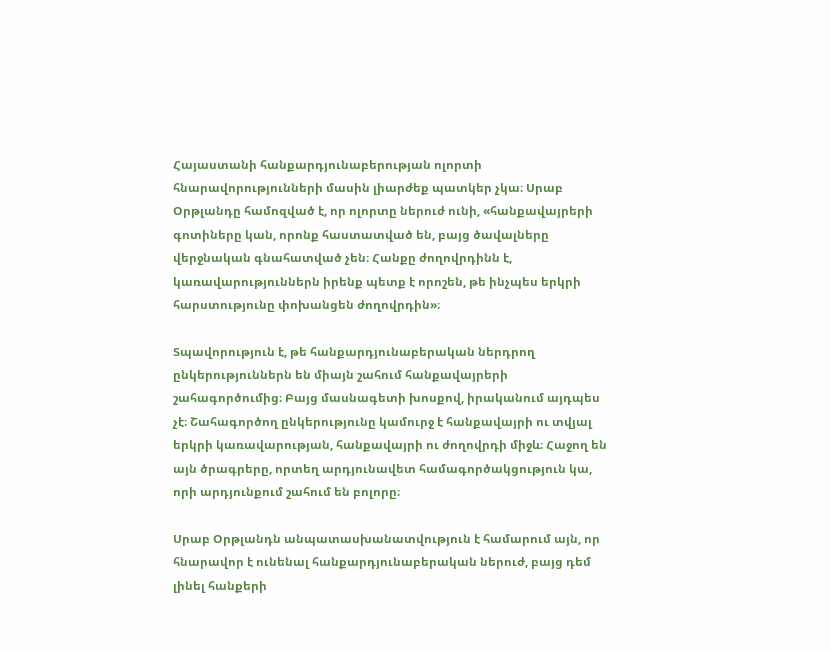Հայաստանի հանքարդյունաբերության ոլորտի հնարավորությունների մասին լիարժեք պատկեր չկա։ Սրաբ Օրթլանդը համոզված է, որ ոլորտը ներուժ ունի, «հանքավայրերի գոտիները կան, որոնք հաստատված են, բայց ծավալները վերջնական գնահատված չեն։ Հանքը ժողովրդինն է, կառավարություններն իրենք պետք է որոշեն, թե ինչպես երկրի հարստությունը փոխանցեն ժողովրդին»։

Տպավորություն է, թե հանքարդյունաբերական ներդրող ընկերություններն են միայն շահում հանքավայրերի շահագործումից։ Բայց մասնագետի խոսքով, իրականում այդպես չէ։ Շահագործող ընկերությունը կամուրջ է հանքավայրի ու տվյալ երկրի կառավարության, հանքավայրի ու ժողովրդի միջև։ Հաջող են այն ծրագրերը, որտեղ արդյունավետ համագործակցություն կա, որի արդյունքում շահում են բոլորը։

Սրաբ Օրթլանդն անպատասխանատվություն է համարում այն, որ հնարավոր է ունենալ հանքարդյունաբերական ներուժ, բայց դեմ լինել հանքերի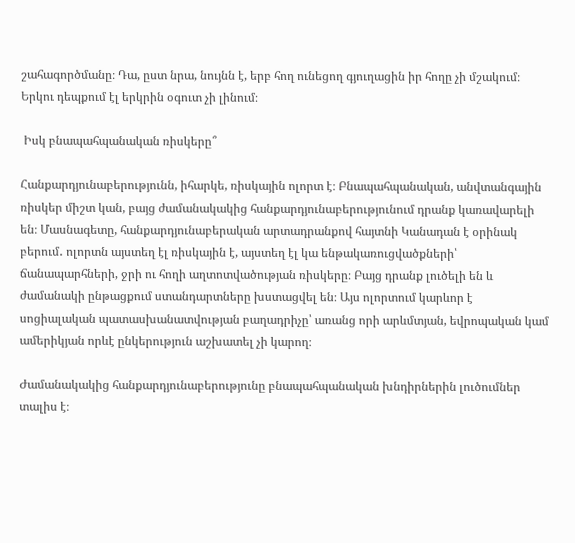շահագործմանը։ Դա, ըստ նրա, նույնն է, երբ հող ունեցող գյուղացին իր հողը չի մշակում։ Երկու դեպքում էլ երկրին օգուտ չի լինում։

 Իսկ բնապահպանական ռիսկերը՞

Հանքարդյունաբերությունն, իհարկե, ռիսկային ոլորտ է։ Բնապահպանական, անվտանգային ռիսկեր միշտ կան, բայց ժամանակակից հանքարդյունաբերությունում դրանք կառավարելի են։ Մասնագետը, հանքարդյունաբերական արտադրանքով հայտնի Կանադան է օրինակ բերում․ ոլորտն այստեղ էլ ռիսկային է, այստեղ էլ կա ենթակառուցվածքների՝ ճանապարհների, ջրի ու հողի աղտոտվածության ռիսկերը։ Բայց դրանք լուծելի են և ժամանակի ընթացքում ստանդարտները խստացվել են։ Այս ոլորտում կարևոր է սոցիալական պատասխանատվության բաղադրիչը՝ առանց որի արևմտյան, եվրոպական կամ ամերիկյան որևէ ընկերություն աշխատել չի կարող։

Ժամանակակից հանքարդյունաբերությունը բնապահպանական խնդիրներին լուծումներ տալիս է։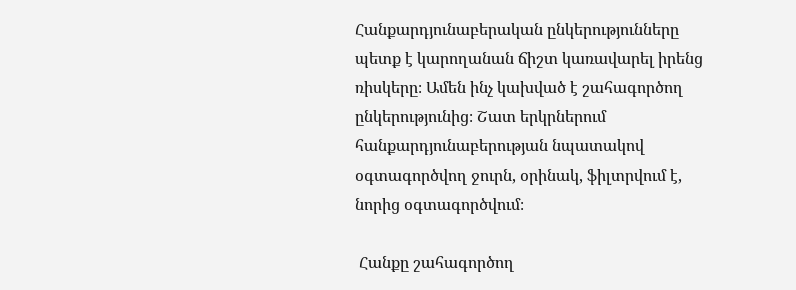Հանքարդյունաբերական ընկերությունները պետք է կարողանան ճիշտ կառավարել իրենց ռիսկերը։ Ամեն ինչ կախված է շահագործող ընկերությունից։ Շատ երկրներում հանքարդյունաբերության նպատակով օգտագործվող ջուրն, օրինակ, ֆիլտրվում է, նորից օգտագործվում։

 Հանքը շահագործող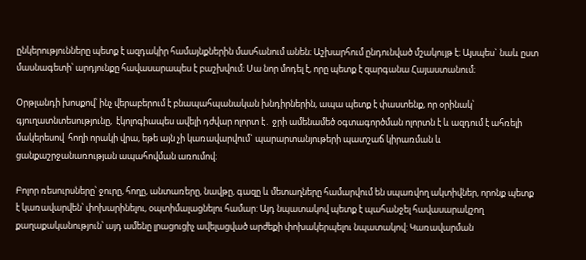ընկերությունները պետք է ազդակիր համայնքներին մասհանում անեն։ Աշխարհում ընդունված մշակույթ է։ Այսպես` նաև ըստ մասնագետի՝ արդյունքը հավասարապես է բաշխվում։ Սա նոր մոդել է, որը պետք է զարգանա Հայաստանում։

Օրթլանդի խոսքով՝ ինչ վերաբերում է բնապահպանական խնդիրներին, ապա պետք է փաստենք, որ օրինակ՝ գյուղատնտեսությունը,  էկոլոգիապես ավելի դժվար ոլորտ է․ ջրի ամենամեծ օգտագործման ոլորտն է և ազդում է ահռելի մակերեսով  հողի որակի վրա, եթե այն չի կառավարվում` պարարտանյութերի պատշաճ կիրառման և ցանքաշրջանառության ապահովման առումով։

Բոլոր ռեսուրսները՝ ջուրը, հողը, անտառերը, նավթը, գազը և մետաղները համարվում են սպառվող ակտիվներ, որոնք պետք է կառավարվեն՝ փոխարինելու, օպտիմալացնելու համար: Այդ նպատակով պետք է պահանջել հավասարակշող քաղաքականություն՝ այդ ամենը լրացուցիչ ավելացված արժեքի փոխակերպելու նպատակով: Կառավարման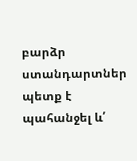բարձր ստանդարտներ պետք է պահանջել և՛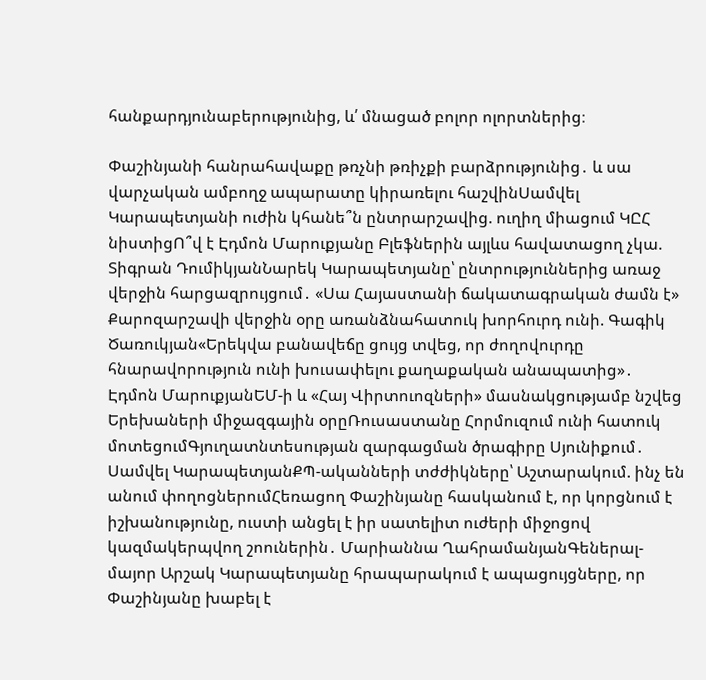հանքարդյունաբերությունից, և՛ մնացած բոլոր ոլորտներից։

Փաշինյանի հանրահավաքը թռչնի թռիչքի բարձրությունից․ և սա վարչական ամբողջ ապարատը կիրառելու հաշվինՍամվել Կարապետյանի ուժին կհանե՞ն ընտրարշավից. ուղիղ միացում ԿԸՀ նիստիցՈ՞վ է Էդմոն Մարուքյանը Բլեֆներին այլևս հավատացող չկա. Տիգրան ԴումիկյանՆարեկ Կարապետյանը՝ ընտրություններից առաջ վերջին հարցազրույցում․ «Սա Հայաստանի ճակատագրական ժամն է» Քարոզարշավի վերջին օրը առանձնահատուկ խորհուրդ ունի. Գագիկ Ծառուկյան«Երեկվա բանավեճը ցույց տվեց, որ ժողովուրդը հնարավորություն ունի խուսափելու քաղաքական անապատից»․ Էդմոն ՄարուքյանԵՄ-ի և «Հայ Վիրտուոզների» մասնակցությամբ նշվեց Երեխաների միջազգային օրըՌուսաստանը Հորմուզում ունի հատուկ մոտեցումԳյուղատնտեսության զարգացման ծրագիրը Սյունիքում․ Սամվել ԿարապետյանՔՊ-ականների տժժիկները՝ Աշտարակում. ինչ են անում փողոցներումՀեռացող Փաշինյանը հասկանում է, որ կորցնում է իշխանությունը, ուստի անցել է իր սատելիտ ուժերի միջոցով կազմակերպվող շոուներին․ Մարիաննա ՂահրամանյանԳեներալ-մայոր Արշակ Կարապետյանը հրապարակում է ապացույցները, որ Փաշինյանը խաբել է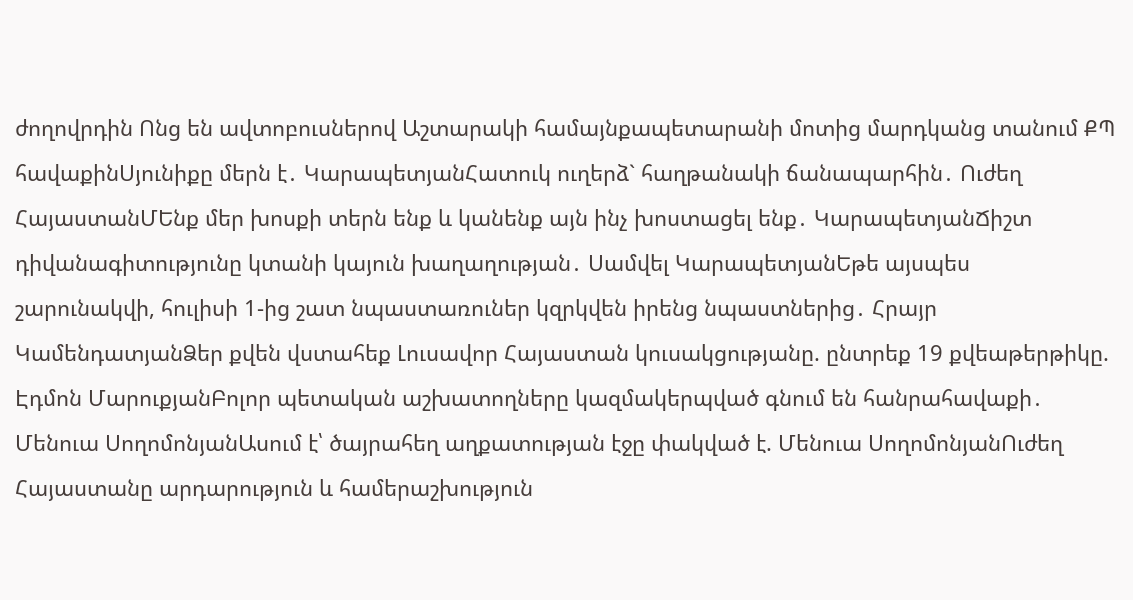ժողովրդին Ոնց են ավտոբուսներով Աշտարակի համայնքապետարանի մոտից մարդկանց տանում ՔՊ հավաքինՍյունիքը մերն է․ ԿարապետյանՀատուկ ուղերձ` հաղթանակի ճանապարհին․ Ուժեղ ՀայաստանՄԵնք մեր խոսքի տերն ենք և կանենք այն ինչ խոստացել ենք․ ԿարապետյանՃիշտ դիվանագիտությունը կտանի կայուն խաղաղության․ Սամվել ԿարապետյանԵթե այսպես շարունակվի, հուլիսի 1-ից շատ նպաստառուներ կզրկվեն իրենց նպաստներից․ Հրայր ԿամենդատյանՁեր քվեն վստահեք Լուսավոր Հայաստան կուսակցությանը. ընտրեք 19 քվեաթերթիկը. Էդմոն ՄարուքյանԲոլոր պետական աշխատողները կազմակերպված գնում են հանրահավաքի․ Մենուա ՍողոմոնյանԱսում է՝ ծայրահեղ աղքատության էջը փակված է. Մենուա ՍողոմոնյանՈւժեղ Հայաստանը արդարություն և համերաշխություն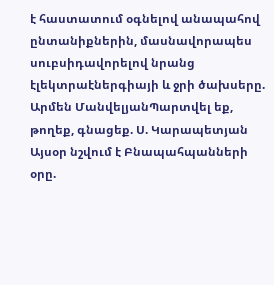է հաստատում օգնելով անապահով ընտանիքներին, մասնավորապես սուբսիդավորելով նրանց էլեկտրաէներգիայի և ջրի ծախսերը. Արմեն ՄանվելյանՊարտվել եք, թողեք, գնացեք. Ս. Կարապետյան Այսօր նշվում է Բնապահպանների օրը.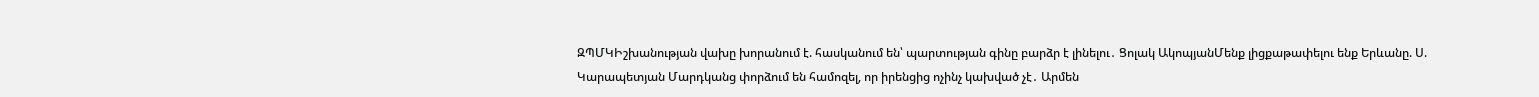ԶՊՄԿԻշխանության վախը խորանում է. հասկանում են՝ պարտության գինը բարձր է լինելու․ Ցոլակ ԱկոպյանՄենք լիցքաթափելու ենք Երևանը. Ս. Կարապետյան Մարդկանց փորձում են համոզել, որ իրենցից ոչինչ կախված չէ․ Արմեն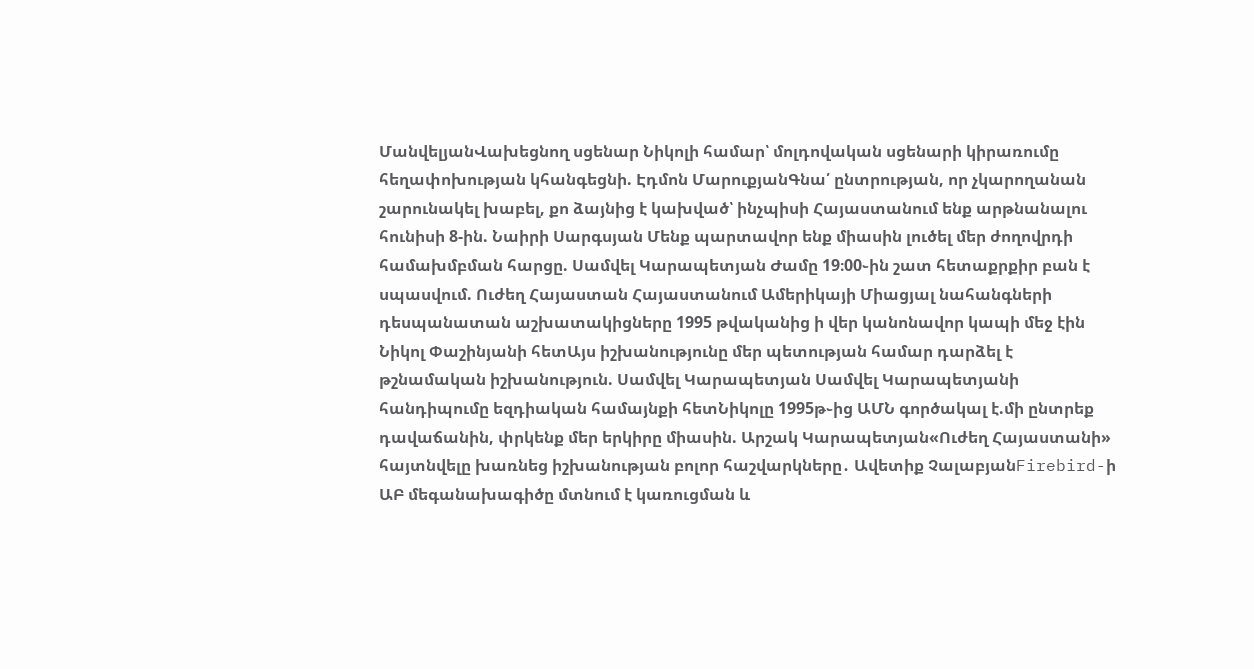ՄանվելյանՎախեցնող սցենար Նիկոլի համար՝ մոլդովական սցենարի կիրառումը հեղափոխության կհանգեցնի. Էդմոն ՄարուքյանԳնա՛ ընտրության, որ չկարողանան շարունակել խաբել, քո ձայնից է կախված՝ ինչպիսի Հայաստանում ենք արթնանալու հունիսի 8-ին. Նաիրի Սարգսյան Մենք պարտավոր ենք միասին լուծել մեր ժողովրդի համախմբման հարցը. Սամվել Կարապետյան Ժամը 19։00֊ին շատ հետաքրքիր բան է սպասվում. Ուժեղ Հայաստան Հայաստանում Ամերիկայի Միացյալ նահանգների դեսպանատան աշխատակիցները 1995 թվականից ի վեր կանոնավոր կապի մեջ էին Նիկոլ Փաշինյանի հետԱյս իշխանությունը մեր պետության համար դարձել է թշնամական իշխանություն. Սամվել Կարապետյան Սամվել Կարապետյանի հանդիպումը եզդիական համայնքի հետՆիկոլը 1995թ֊ից ԱՄՆ գործակալ է.մի ընտրեք դավաճանին, փրկենք մեր երկիրը միասին. Արշակ Կարապետյան«Ուժեղ Հայաստանի» հայտնվելը խառնեց իշխանության բոլոր հաշվարկները․ Ավետիք ՉալաբյանFirebird-ի ԱԲ մեգանախագիծը մտնում է կառուցման և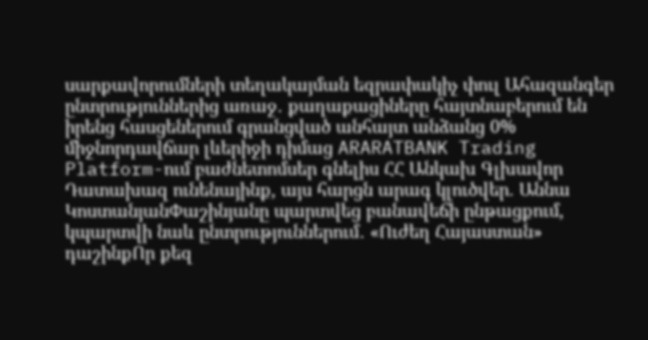սարքավորումների տեղակայման եզրափակիչ փուլ Ահազանգեր ընտրություններից առաջ․ քաղաքացիները հայտնաբերում են իրենց հասցեներում գրանցված անհայտ անձանց 0% միջնորդավճար լևերիջի դիմաց ARARATBANK Trading Platform-ում բաժնետոմսեր գնելիս ՀՀ Անկախ Գլխավոր Դատախազ ունենայինք, այս հարցն արագ կլուծվեր. Աննա ԿոստանյանՓաշինյանը պարտվեց բանավեճի ընթացքում, կպարտվի նաև ընտրություններում․ «Ուժեղ Հայաստան» դաշինքՈր քեզ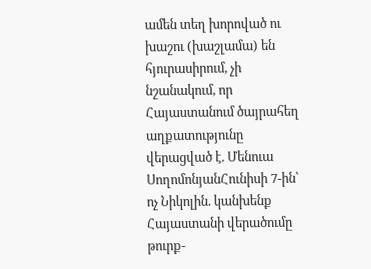ամեն տեղ խորոված ու խաշու (խաշլամա) են հյուրասիրում, չի նշանակում, որ Հայաստանում ծայրահեղ աղքատությունը վերացված է. Մենուա ՍողոմոնյանՀունիսի 7-ին՝ ոչ Նիկոլին. կանխենք Հայաստանի վերածումը թուրք-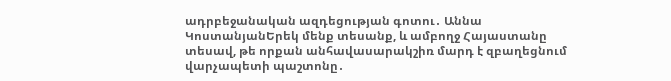ադրբեջանական ազդեցության գոտու․ Աննա ԿոստանյանԵրեկ մենք տեսանք, և ամբողջ Հայաստանը տեսավ, թե որքան անհավասարակշիռ մարդ է զբաղեցնում վարչապետի պաշտոնը․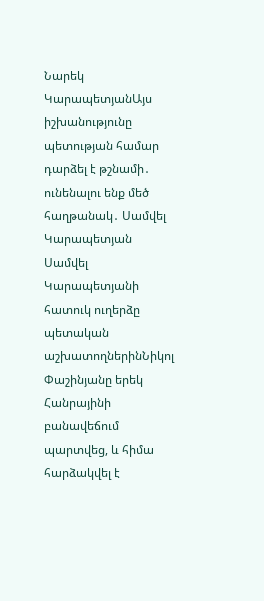Նարեկ ԿարապետյանԱյս իշխանությունը պետության համար դարձել է թշնամի․ ունենալու ենք մեծ հաղթանակ․ Սամվել Կարապետյան Սամվել Կարապետյանի հատուկ ուղերձը պետական աշխատողներինՆիկոլ Փաշինյանը երեկ Հանրայինի բանավեճում պարտվեց, և հիմա հարձակվել է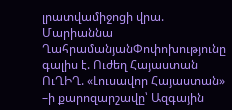լրատվամիջոցի վրա. Մարիաննա ՂահրամանյանՓոփոխությունը գալիս է. Ուժեղ Հայաստան ՈւՂԻՂ. «Լուսավոր Հայաստան» –ի քարոզարշավը՝ Ազգային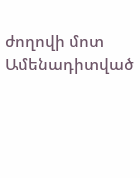ժողովի մոտ
Ամենադիտված